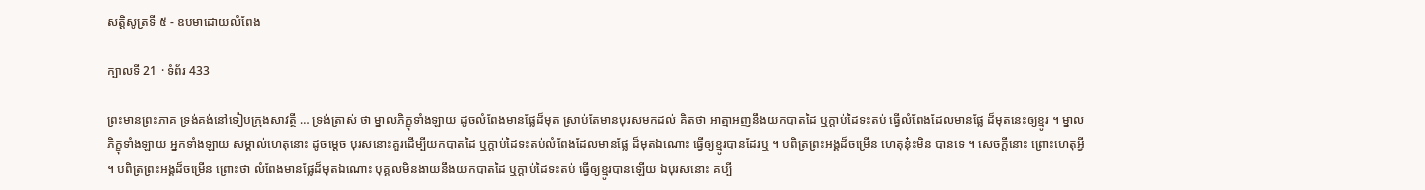សត្តិសូត្រទី ៥ - ឧបមាដោយលំពែង

ក្បាលទី 21 · ទំព័រ 433

ព្រះមានព្រះភាគ ទ្រង់គង់នៅទៀបក្រុងសាវត្ថី … ទ្រង់ត្រាស់ ថា ម្នាលភិក្ខុទាំងឡាយ ដូចលំពែងមានផ្លែដ៏មុត ស្រាប់តែមានបុរសមកដល់ គិតថា អាត្មាអញនឹងយកបាតដៃ ឬក្តាប់ដៃទះតប់ ធ្វើលំពែងដែលមានផ្លែ ដ៏មុតនេះឲ្យខ្មូរ ។ ម្នាលភិក្ខុទាំងឡាយ អ្នកទាំងឡាយ សម្គាល់ហេតុនោះ ដូចម្តេច បុរសនោះគួរដើម្បីយកបាតដៃ ឬក្តាប់ដៃទះតប់លំពែងដែលមានផ្លែ ដ៏មុតឯណោះ ធ្វើឲ្យខ្មូរបានដែរឬ ។ បពិត្រព្រះអង្គដ៏ចម្រើន ហេតុនុ៎ះមិន បានទេ ។ សេចក្តីនោះ ព្រោះហេតុអ្វី ។ បពិត្រព្រះអង្គដ៏ចម្រើន ព្រោះថា លំពែងមានផ្លែដ៏មុតឯណោះ បុគ្គលមិនងាយនឹងយកបាតដៃ ឬក្តាប់ដៃទះតប់ ធ្វើឲ្យខ្មូរបានឡើយ ឯបុរសនោះ គប្បី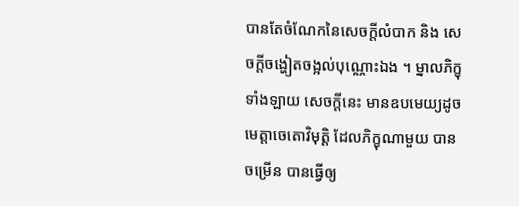បានតែចំណែកនៃសេចក្តីលំបាក និង សេចក្តីចង្ហៀតចង្អល់បុណ្ណោះឯង ។ ម្នាលភិក្ខុទាំងឡាយ សេចក្តីនេះ មានឧបមេយ្យដូចមេត្តាចេតោវិមុត្តិ ដែលភិក្ខុណាមួយ បានចម្រើន បានធ្វើឲ្យ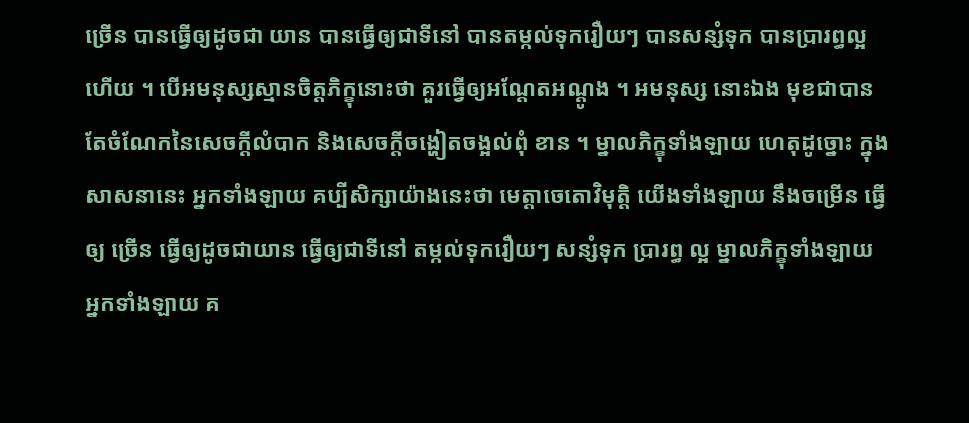ច្រើន បានធ្វើឲ្យដូចជា យាន បានធ្វើឲ្យជាទីនៅ បានតម្កល់ទុករឿយៗ បានសន្សំទុក បានប្រារព្ធល្អ ហើយ ។ បើអមនុស្សស្មានចិត្តភិក្ខុនោះថា គួរធ្វើឲ្យអណ្តែតអណ្តូង ។ អមនុស្ស នោះឯង មុខជាបានតែចំណែកនៃសេចក្តីលំបាក និងសេចក្តីចង្ហៀតចង្អល់ពុំ ខាន ។ ម្នាលភិក្ខុទាំងឡាយ ហេតុដូច្នោះ ក្នុងសាសនានេះ អ្នកទាំងឡាយ គប្បីសិក្សាយ៉ាងនេះថា មេត្តាចេតោវិមុត្តិ យើងទាំងឡាយ នឹងចម្រើន ធ្វើឲ្យ ច្រើន ធ្វើឲ្យដូចជាយាន ធ្វើឲ្យជាទីនៅ តម្កល់ទុករឿយៗ សន្សំទុក ប្រារព្ធ ល្អ ម្នាលភិក្ខុទាំងឡាយ អ្នកទាំងឡាយ គ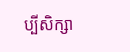ប្បីសិក្សា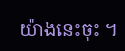យ៉ាងនេះចុះ ។